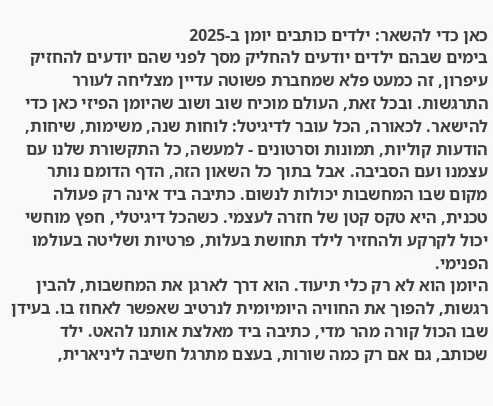כאן כדי להשאר: ילדים כותבים יומן ב-2025
בימים שבהם ילדים יודעים להחליק מסך לפני שהם יודעים להחזיק עיפרון, זה כמעט פלא שמחברת פשוטה עדיין מצליחה לעורר התרגשות. ובכל זאת, העולם מוכיח שוב ושוב שהיומן הפיזי כאן כדי להישאר. לכאורה, הכל עובר לדיגיטל: לוחות שנה, משימות, שיחות, הודעות קוליות, תמונות וסרטונים - למעשה, כל התקשורת שלנו עם עצמנו ועם הסביבה. אבל בתוך כל השאון הזה, הדף הדומם נותר מקום שבו המחשבות יכולות לנשום. כתיבה ביד אינה רק פעולה טכנית, היא טקס קטן של חזרה לעצמי. כשהכל דיגיטלי, חפץ מוחשי יכול לקרקע ולהחזיר לילד תחושת בעלות, פרטיות ושליטה בעולמו הפנימי.
היומן הוא לא רק כלי תיעוד. הוא דרך לארגן את המחשבות, להבין רגשות, להפוך את החוויה היומיומית לנרטיב שאפשר לאחוז בו. בעידן שבו הכול קורה מהר מדי, כתיבה ביד מאלצת אותנו להאט. ילד שכותב, גם אם רק כמה שורות, בעצם מתרגל חשיבה ליניארית,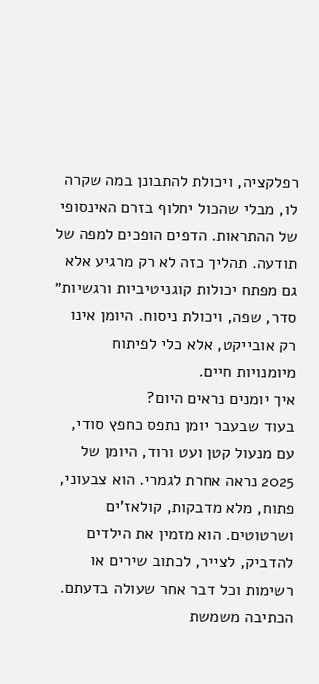רפלקציה, ויכולת להתבונן במה שקרה לו, מבלי שהכול יחלוף בזרם האינסופי של ההתראות. הדפים הופכים למפה של תודעה. תהליך כזה לא רק מרגיע אלא גם מפתח יכולות קוגניטיביות ורגשיות״ סדר, שפה, ויכולת ניסוח. היומן אינו רק אובייקט, אלא כלי לפיתוח מיומנויות חיים.
איך יומנים נראים היום?
בעוד שבעבר יומן נתפס כחפץ סודי, עם מנעול קטן ועט ורוד, היומן של 2025 נראה אחרת לגמרי. הוא צבעוני, פתוח, מלא מדבקות, קולאז'ים ושרטוטים. הוא מזמין את הילדים להדביק, לצייר, לכתוב שירים או רשימות וכל דבר אחר שעולה בדעתם. הכתיבה משמשת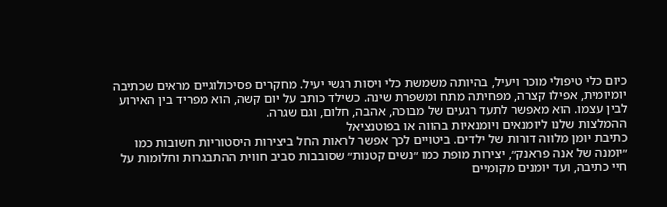כיום כלי טיפולי מוכר ויעיל, בהיותה משמשת כלי ויסות רגשי יעיל. מחקרים פסיכולוגיים מראים שכתיבה יומיומית, אפילו קצרה, מפחיתה מתח ומשפרת שינה. כשילד כותב על יום קשה, הוא מפריד בין האירוע לבין עצמו. הוא מאפשר לתעד רגעים של מבוכה, אהבה, חלום, וגם שגרה.
ההמלצות שלנו ליומנאים ויומנאיות בהווה או בפוטנציאל
כתיבת יומן מלווה דורות של ילדים. ביטויים לכך אפשר לראות החל ביצירות היסטוריות חשובות כמו ״יומנה של אנה פראנק״, יצירות מופת כמו ״נשים קטנות״ שסובבות סביב חווית ההתבגרות וחלומות על חיי כתיבה, ועד יומנים מקומיים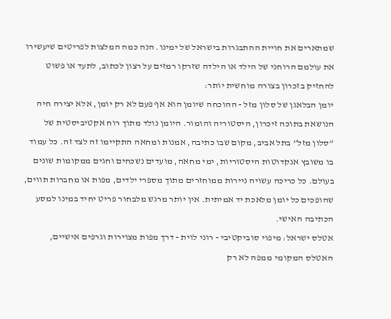שמתארים את חויית ההתבגרות בישראל של ימינו. הנה כמה המלצות לפריטים שיעשירו את עולמם הרוחני של הילד או הילדה שזרקו רמזים על רצון לכתוב, לתעד או פשוט להחזיק בזכרון בצורה מוחשית יותר:
יומן הבלאגן של סלון מזל - ההוכחה שיומן הוא אף פעם לא רק יומן, אלא יצירה חיה הנושאת בתוכה זיכרון, היסטוריה והומור. היומן נולד מתוך רוח אקטיביסטית של “סלון מזל” בתל אביב, מקום שבו כתיבה, אמנות ומחאה התקיימו זה לצד זה. כל עמוד בו משובץ אנקדוטות היסטוריות, ימי מחאה, מועדים נשכחים וחגים ממקומות שונים בעולם. כל כריכה עשויה ניירות ממוחזרים מתוך מספרי ילדים, מפות או מחברות תווים, שהופכים כל יומן מלאכת יד אמיתית. אין יותר מרגש מלבחור פריט יחיד במינו למסע הכתיבה האישי.
אטלס ישראל: מיפוי סוביקטיבי - רוני לוית - דרך מפות מצוירות וגרפים אישיים, האטלס המקומי ממפה לא רק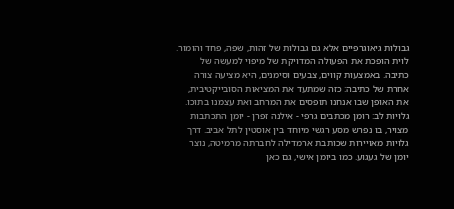גבולות גיאוגרפיים אלא גם גבולות של זהות, שפה, פחד והומור. לוית הופכת את הפעולה המדויקת של מיפוי למעשה של כתיבה. באמצעות קווים, צבעים וסימנים, היא מציעה צורה אחרת של כתיבה: כזה שמתעד את המציאות הסובייקטיבית, את האופן שבו אנחנו תופסים את המרחב ואת עצמנו בתוכו.
גלויות לב: רומן מכתבים גרפי - אילנה זפרן - יומן התכתבות מצויר, בו נפרש מסע רגשי מיוחד בין אוסטין לתל אביב. דרך גלויות מאויירות שכותבת ארמדילה לחברתה מרמיטה, נוצר יומן של געגוע. כמו ביומן אישי, גם כאן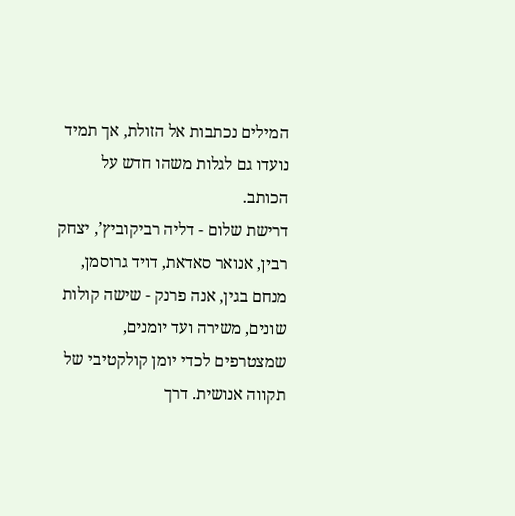המילים נכתבות אל הזולת, אך תמיד נועדו גם לגלות משהו חדש על הכותב.
דרישת שלום - דליה רביקוביץ’, יצחק רבין, אנואר סאדאת, דויד גרוסמן, מנחם בגין, אנה פרנק - שישה קולות שונים, משירה ועד יומנים, שמצטרפים לכדי יומן קולקטיבי של תקווה אנושית. דרך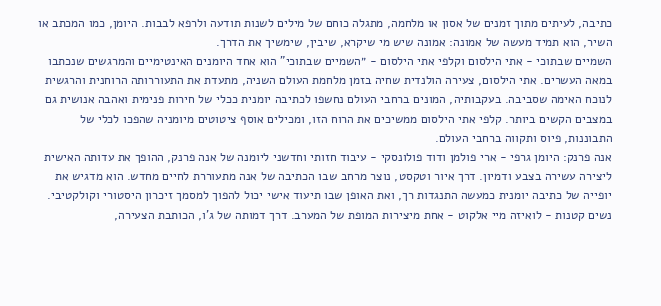כתיבה, לעיתים מתוך זמנים של אסון או מלחמה, מתגלה כוחם של מילים לשנות תודעה ולרפא לבבות. היומן, כמו המכתב או השיר, הוא תמיד מעשה של אמונה: אמונה שיש מי שיקרא, שיבין, שימשיך את הדרך.
השמיים שבתוכי - אתי הילסום וקלפי אתי הילסום - ״השמיים שבתוכי" הוא אחד היומנים האינטימיים והמרגשים שנכתבו במאה העשרים. אתי הילסום, צעירה הולנדית שחיה בזמן מלחמת העולם השניה, מתעדת את התעוררותה הרוחנית והרגשית לנוכח האימה שסביבה. בעקבותיה, המונים ברחבי העולם נחשפו לכתיבה יומנית ככלי של חירות פנימית ואהבה אנושית גם במצבים הקשים ביותר. קלפי אתי הילסום ממשיכים את הרוח הזו, ומכילים אוסף ציטוטים מיומניה שהפכו לכלי של התבוננות, פיוס ותקווה ברחבי העולם.
אנה פרנק: היומן גרפי - ארי פולמן ודוד פולונסקי - עיבוד חזותי וחדשני ליומנה של אנה פרנק, ההופך את עדותה האישית ליצירה עשירה בצבע ודמיון. דרך איור וטקסט, נוצר מרחב שבו הכתיבה של אנה מתעוררת לחיים מחדש. הוא מדגיש את יופייה של כתיבה יומנית כמעשה התנגדות רך, ואת האופן שבו תיעוד אישי יכול להפוך למסמך זיכרון היסטורי וקולקטיבי.
נשים קטנות - לואיזה מיי אלקוט - אחת מיצירות המופת של המערב. דרך דמותה של ג'ו, הכותבת הצעירה,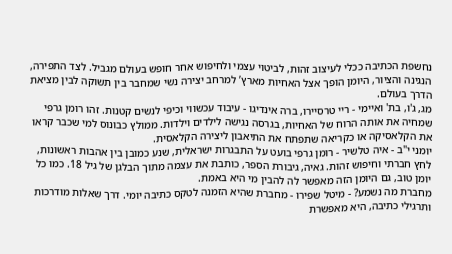נחשפת הכתיבה ככלי לעיצוב זהות, לביטוי עצמי ולחיפוש אחר חופש בעולם מגביל. לצד התפירה, הנגינה והציור, היומן הופך אצל האחיות מארץ’ למרחב יצירה נשי שמחבר בין תשוקה לבין מציאת הדרך בעולם.
מג, ג'ו, בת' ואיימי - ריי טרסיירו, ברה אינדיגו - עיבוד עכשווי וכיפי לנשים קטנות. זהו רומן גרפי שמחיה את אותה הרוח של האחיות, בגרסה נגישה לילדים וילדות. ממולץ כבונוס למי שכבר קראו את הקלאסיקה או כקריאה שתפתח את התיאבון ליצירה הקלאסית.
יומני י"ב - איה טלשיר - רומן גרפי בועט על התבגרות ישראלית, שנע כמובן בין אהבות ראשונות, לחץ חברתי וחיפוש זהות. גאיה, גיבורת הספר, כותבת את עצמה מתוך הבלגן של גיל 18. כמו כל יומן טוב, גם היומן הזה מאפשר לה להבין מי היא באמת.
מחברת מה נשמע? - מיטל שפירו - מחברת שהיא הזמנה לטקס כתיבה יומי. דרך שאלות מודרכות ותרגילי כתיבה, היא מאפשרת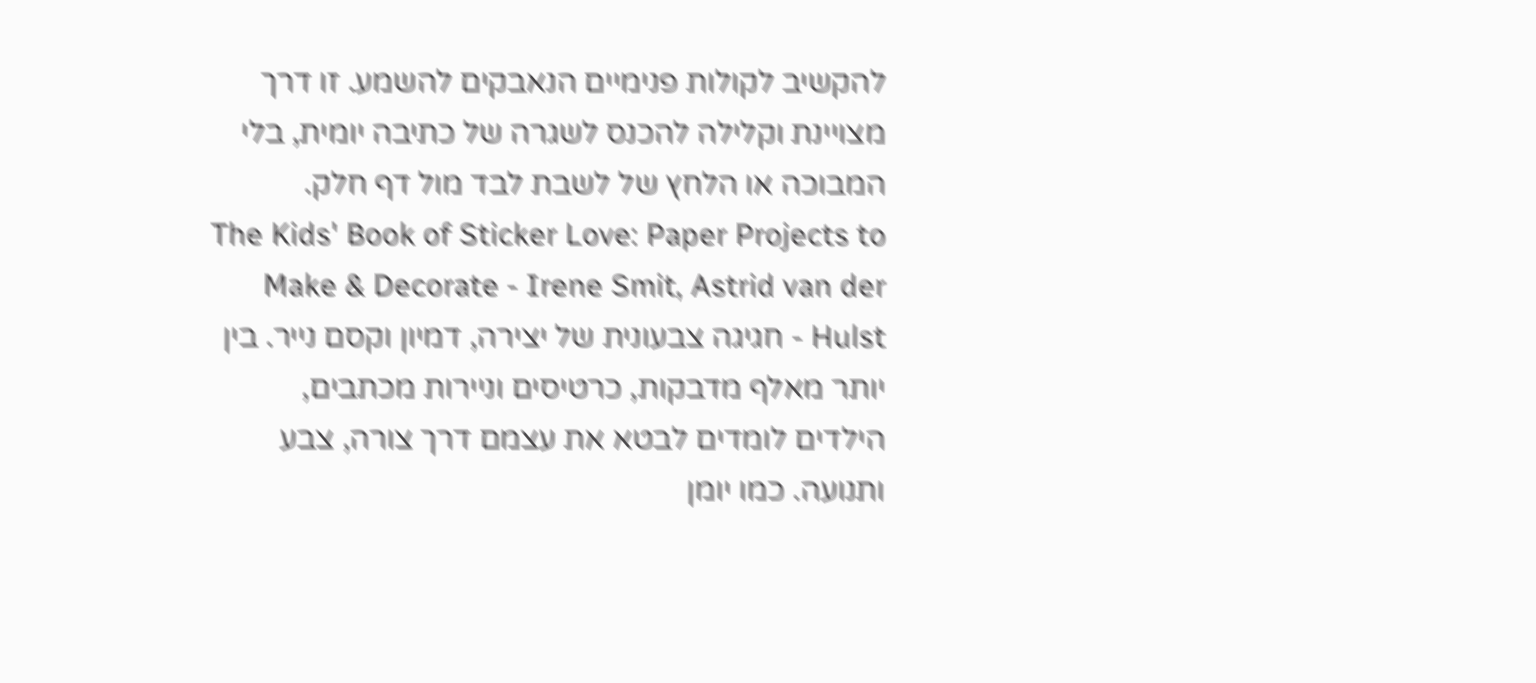להקשיב לקולות פנימיים הנאבקים להשמע. זו דרך מצויינת וקלילה להכנס לשגרה של כתיבה יומית, בלי המבוכה או הלחץ של לשבת לבד מול דף חלק.
The Kids' Book of Sticker Love: Paper Projects to Make & Decorate - Irene Smit, Astrid van der Hulst - חגיגה צבעונית של יצירה, דמיון וקסם נייר. בין יותר מאלף מדבקות, כרטיסים וניירות מכתבים, הילדים לומדים לבטא את עצמם דרך צורה, צבע ותנועה. כמו יומן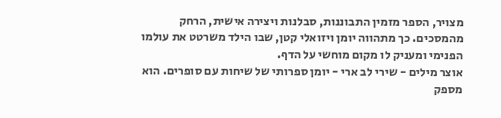מצויר, הספר מזמין התבוננות, סבלנות ויצירה אישית, הרחק מהמסכים. כך מתהווה יומן ויזואלי קטן, שבו הילד משרטט את עולמו הפנימי ומעניק לו מקום מוחשי על הדף.
אוצר מילים - שירי לב ארי - יומן ספרותי של שיחות עם סופרים. הוא מספק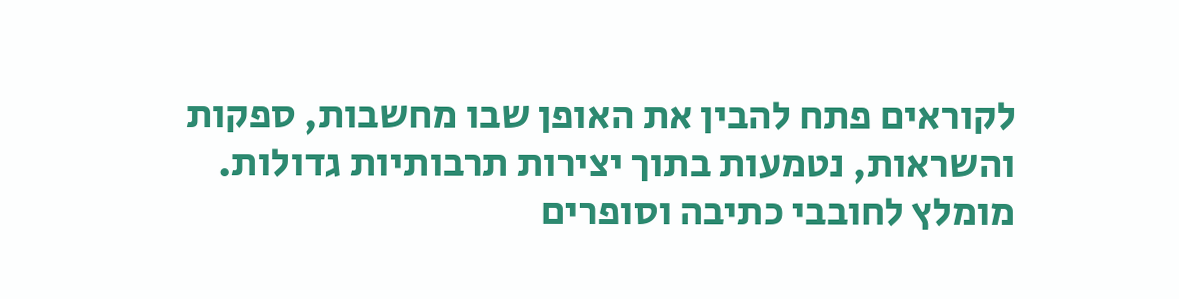לקוראים פתח להבין את האופן שבו מחשבות, ספקות והשראות, נטמעות בתוך יצירות תרבותיות גדולות. מומלץ לחובבי כתיבה וסופרים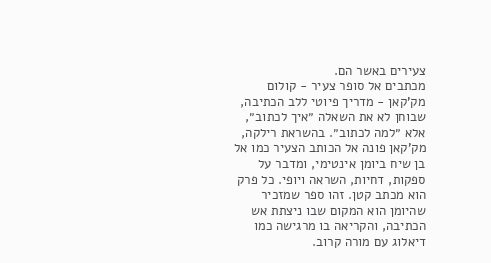צעירים באשר הם.
מכתבים אל סופר צעיר - קולום מק'קאן - מדריך פיוטי ללב הכתיבה, שבוחן לא את השאלה ״איך לכתוב״, אלא ״למה לכתוב״. בהשראת רילקה, מק'קאן פונה אל הכותב הצעיר כמו אל בן שיח ביומן אינטימי, ומדבר על ספקות, דחיות, השראה ויופי. כל פרק הוא מכתב קטן. זהו ספר שמזכיר שהיומן הוא המקום שבו ניצתת אש הכתיבה, והקריאה בו מרגישה כמו דיאלוג עם מורה קרוב.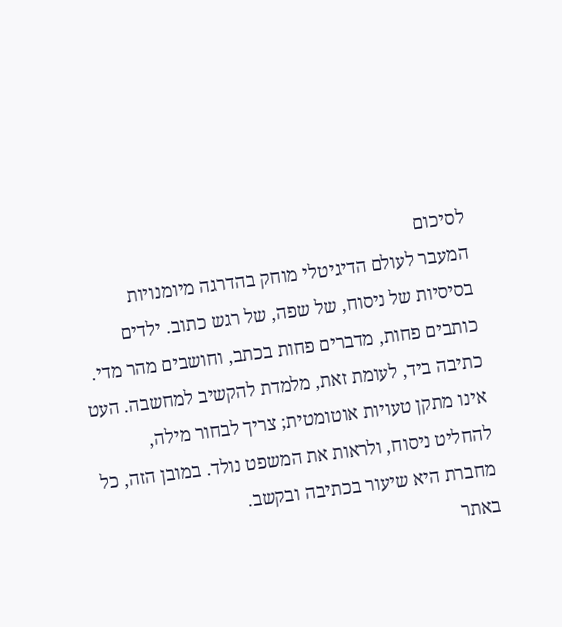לסיכום
המעבר לעולם הדיגיטלי מוחק בהדרגה מיומנויות בסיסיות של ניסוח, של שפה, של רגש כתוב. ילדים כותבים פחות, מדברים פחות בכתב, וחושבים מהר מדי. כתיבה ביד, לעומת זאת, מלמדת להקשיב למחשבה. העט אינו מתקן טעויות אוטומטית; צריך לבחור מילה, להחליט ניסוח, ולראות את המשפט נולד. במובן הזה, כל מחברת היא שיעור בכתיבה ובקשב.
באתר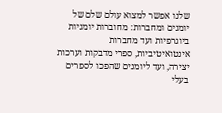שלנו אפשר למצוא עולם שלם של יומנים ומחברות: מחוברות יומניות ביוגרפיות ועד מחברות אינטואיטיביות, ספרי מדבקות וערכות יצירה, ועד ליומנים שהפכו לספרים בעלי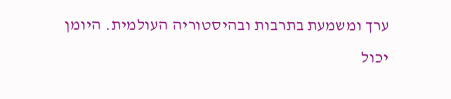ערך ומשמעת בתרבות ובהיסטוריה העולמית. היומן יכול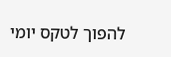להפוך לטקס יומי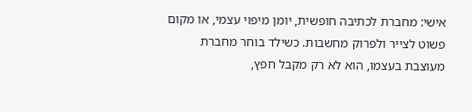אישי: מחברת לכתיבה חופשית, יומן מיפוי עצמי, או מקום פשוט לצייר ולפרוק מחשבות. כשילד בוחר מחברת מעוצבת בעצמו, הוא לא רק מקבל חפץ,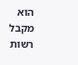הוא מקבל רשות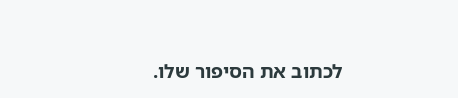לכתוב את הסיפור שלו.